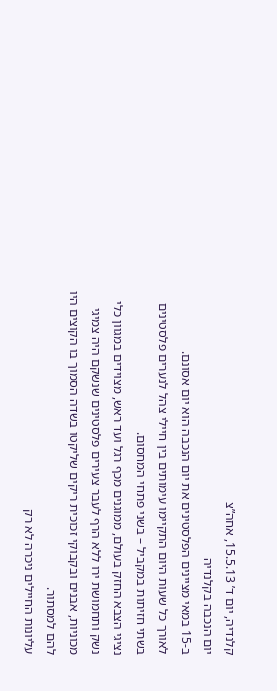קלנדיה, יום ד’ 15.5.13, אחה”צ
יום הנכבה בקלנדיה
ב-15 במאי מציינים הפלסטינים את יום הנכבה הוא יום אסונם.
לאורך כל שעות היום התקיימו עימותים בין חיילי צהל לנערים פלסטינים בשתי חזיתות במקביל – בשני פתחי המחסום.
נציגי הצבא החזק בעולם, ממוגנים מכף רגל ועד ראש, מצוידים במגוון כלי נשק ותחמושת ירו ללא הרף לעבר צעירים פלסטינים שנשקם היה צמיגי מכוניות, אבנים ובקבוקי זכוכית ריקים שליקטו בשדה הסמוך בו הקוצים היו להם למסתור.
עליונות החיילים ניכרה לא רק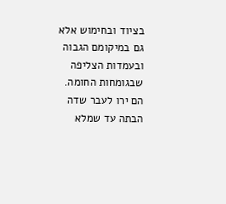בציוד ובחימוש אלא גם במיקומם הגבוה ובעמדות הצליפה שבגומחות החומה.
הם ירו לעבר שדה הבתה עד שמלא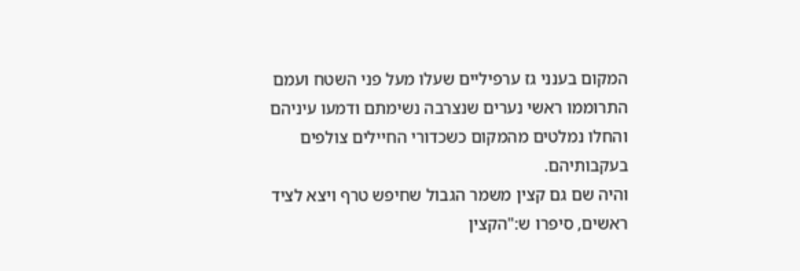המקום בענני גז ערפיליים שעלו מעל פני השטח ועמם התרוממו ראשי נערים שנצרבה נשימתם ודמעו עיניהם והחלו נמלטים מהמקום כשכדורי החיילים צולפים בעקבותיהם.
והיה שם גם קצין משמר הגבול שחיפש טרף ויצא לציד ראשים, סיפרו ש:"הקצין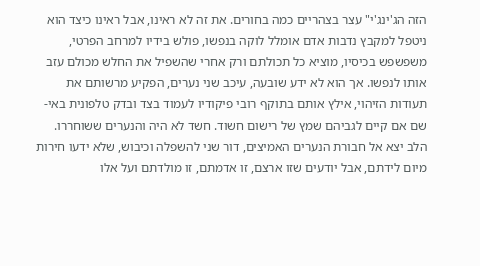הזה הג'ינג'י" עצר בצהריים כמה בחורים. את זה לא ראינו, אבל ראינו כיצד הוא ניטפל למקבץ נדבות אדם אומלל לוקה בנפשו, פולש בידיו למרחב הפרטי, משפשפש בכיסיו, מוציא כל תכולתם ורק אחרי שהשפיל את החלש מכולם עזב אותו לנפשו. אך הוא לא ידע שובעה, עיכב שני נערים, הפקיע מרשותם את תעודות הזיהוי, אילץ אותם בתוקף רובי פיקודיו לעמוד בצד ובדק טלפונית באי-שם אם קיים לגביהם שמץ של רישום חשוד. חשד לא היה והנערים ששוחררו.
הלב יצא אל חבורת הנערים האמיצים, דור שני להשפלה וכיבוש, שלא ידעו חירות מיום לידתם, אבל יודעים שזו ארצם, זו אדמתם, זו מולדתם ועל אלו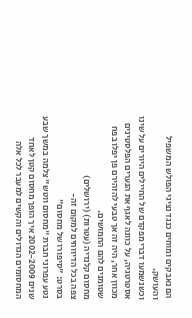הם נאבקים ומוחים כנגד נציגי הפולש המשפיל והעושק.
וכשנשמעו דברי מפקדם של החיילים היורים על שינו אסטרטגיה, על כוונה לאגף את הנערים הפלסטינים מכוון אחר, היה זה אך טבעי להזהירם פן יפלו בפח שטומנים להם החמושים.
מחסום קלנדיה (עטרות) (ירושלים)
צפה בכל הדיווחים למקום זה-
בסרט: "סיפורו של מחסום"
נטע עפרוני חברת "מחסום ווטש" צלמה במשך שבע שנים 2002-2009 איך הופך מחסום קטן לאחד המחסומים הגדולים והקשים למעבר לכל אלה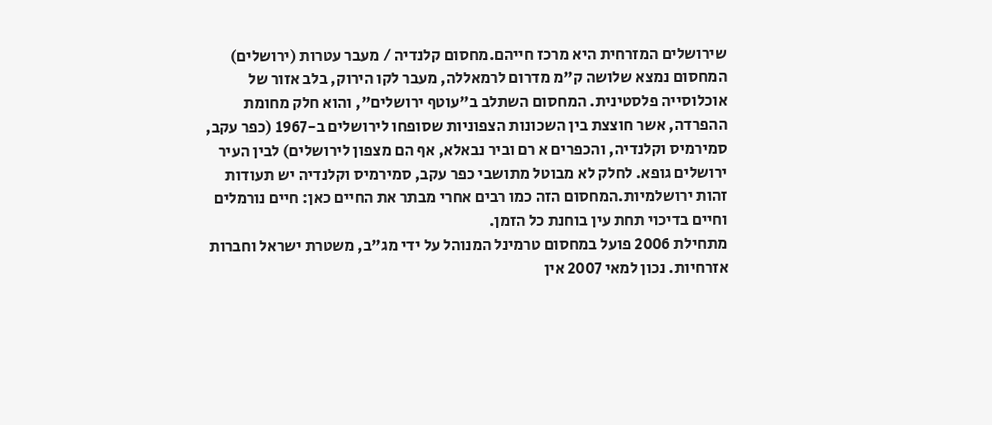שירושלים המזרחית היא מרכז חייהם.מחסום קלנדיה / מעבר עטרות (ירושלים)
המחסום נמצא שלושה ק"מ מדרום לרמאללה, מעבר לקו הירוק, בלב אזור של אוכלוסייה פלסטינית. המחסום השתלב ב"עוטף ירושלים", והוא חלק מחומת ההפרדה, אשר חוצצת בין השכונות הצפוניות שסופחו לירושלים ב-1967 (כפר עקב, סמירמיס וקלנדיה, והכפרים א רם וביר נבאלא, אף הם מצפון לירושלים) לבין העיר ירושלים גופא. לחלק לא מבוטל מתושבי כפר עקב, סמירמיס וקלנדיה יש תעודות זהות ירושלמיות.המחסום הזה כמו רבים אחרי מבתר את החיים כאן: חיים נורמלים וחיים בדיכוי תחת עין בוחנת כל הזמן.
מתחילת 2006 פועל במחסום טרמינל המנוהל על ידי מג"ב, משטרת ישראל וחברות אזרחיות. נכון למאי 2007 אין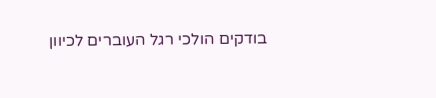בודקים הולכי רגל העוברים לכיוון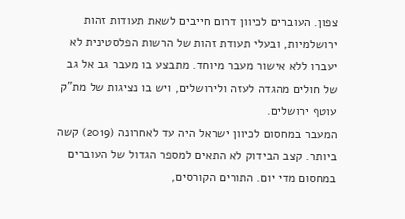צפון. העוברים לכיוון דרום חייבים לשאת תעודות זהות ירושלמיות, ובעלי תעודת זהות של הרשות הפלסטינית לא יעברו ללא אישור מעבר מיוחד. מתבצע בו מעבר גב אל גב של חולים מהגדה לעזה ולירושלים, ויש בו נציגות של מת"ק עוטף ירושלים.
המעבר במחסום לכיוון ישראל היה עד לאחרונה (2019) קשה ביותר. קצב הבידוק לא התאים למספר הגדול של העוברים במחסום מדי יום. התורים הקורסים,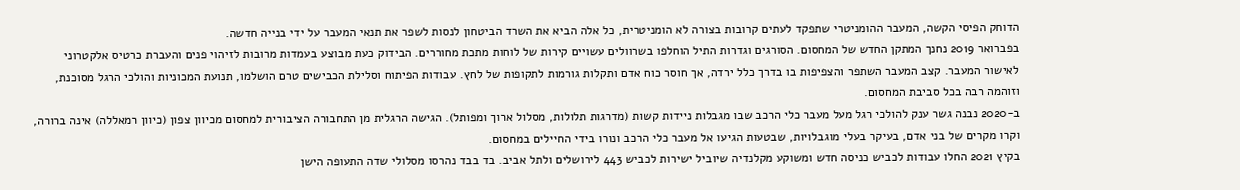הדוחק הפיסי הקשה, המעבר ההומניטרי שתפקד לעתים קרובות בצורה לא הומניטרית, כל אלה הביא את השרד הביטחון לנסות לשפר את תנאי המעבר על ידי בנייה חדשה.
בפברואר 2019 נחנך המתקן החדש של המחסום. הסורגים וגדרות התיל הוחלפו בשרוולים עשויים קירות של לוחות מתכת מחוררים. הבידוק כעת מבוצע בעמדות מרובות לזיהוי פנים והעברת כרטיס אלקטרוני לאישור המעבר. קצב המעבר השתפר והצפיפות בו בדרך כלל ירדה, אך חוסר כוח אדם ותקלות גורמות לתקופות של לחץ. עבודות הפיתוח וסלילת הכבישים טרם הושלמו, תנועת המכוניות והולכי הרגל מסוכנת, וזוהמה רבה בכל סביבת המחסום.
ב-2020 נבנה גשר ענק להולכי רגל מעל מעבר כלי הרכב שבו מגבלות ניידות קשות (מדרגות תלולות, מסלול ארוך ומפותל). הגישה הרגלית מן התחבורה הציבורית למחסום מכיוון צפון (כיוון רמאללה) אינה ברורה, וקרו מקרים של בני אדם, בעיקר בעלי מוגבלויות, שבטעות הגיעו אל מעבר כלי הרכב ונורו בידי החיילים במחסום.
בקיץ 2021 החלו עבודות לכביש כניסה חדש ומשוקע מקלנדיה שיוביל ישירות לכביש 443 לירושלים ולתל אביב. בד בבד נהרסו מסלולי שדה התעופה הישן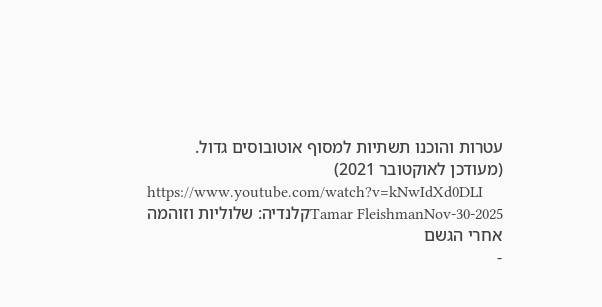עטרות והוכנו תשתיות למסוף אוטובוסים גדול.
(מעודכן לאוקטובר 2021)
https://www.youtube.com/watch?v=kNwIdXd0DLI
Tamar FleishmanNov-30-2025קלנדיה: שלוליות וזוהמה אחרי הגשם
-